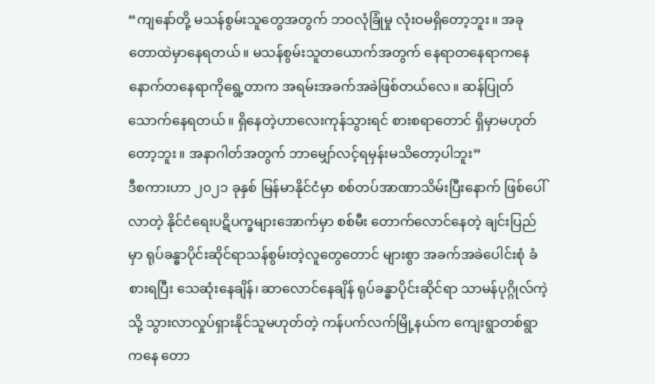“ကျနော်တို့ မသန်စွမ်းသူတွေအတွက် ဘဝလုံခြုံမှု လုံးဝမရှိတော့ဘူး။ အခု တောထဲမှာနေရတယ်။ မသန်စွမ်းသူတယောက်အတွက် နေရာတနေရာကနေ နောက်တနေရာကိုရွေ့တာက အရမ်းအခက်အခဲဖြစ်တယ်လေ။ ဆန်ပြုတ်သောက်နေရတယ်။ ရှိနေတဲ့ဟာလေးကုန်သွားရင် စားစရာတောင် ရှိမှာမဟုတ်တော့ဘူး။ အနာဂါတ်အတွက် ဘာမျှော်လင့်ရမှန်းမသိတော့ပါဘူး”
ဒီစကားဟာ ၂၀၂၁ ခုနှစ် မြန်မာနိုင်ငံမှာ စစ်တပ်အာဏာသိမ်းပြီးနောက် ဖြစ်ပေါ်လာတဲ့ နိုင်ငံရေးပဋိပက္ခများအောက်မှာ စစ်မီး တောက်လောင်နေတဲ့ ချင်းပြည်မှာ ရုပ်ခန္ဓာပိုင်းဆိုင်ရာသန်စွမ်းတဲ့လူတွေတောင် များစွာ အခက်အခဲပေါင်းစုံ ခံစားရပြီး သေဆုံးနေချိန်၊ ဆာလောင်နေချိန် ရုပ်ခန္ဓာပိုင်းဆိုင်ရာ သာမန်ပုဂ္ဂိုလ်ကဲ့သို့ သွားလာလှုပ်ရှားနိုင်သူမဟုတ်တဲ့ ကန်ပက်လက်မြို့နယ်က ကျေးရွာတစ်ရွာကနေ တော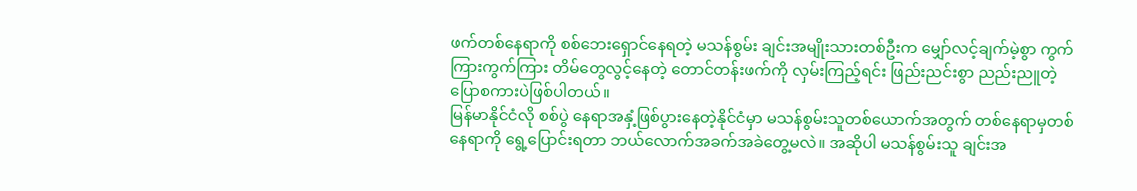ဖက်တစ်နေရာကို စစ်ဘေးရှောင်နေရတဲ့ မသန်စွမ်း ချင်းအမျိုးသားတစ်ဦးက မျှော်လင့်ချက်မဲ့စွာ ကွက်ကြားကွက်ကြား တိမ်တွေလွင့်နေတဲ့ တောင်တန်းဖက်ကို လှမ်းကြည့်ရင်း ဖြည်းညင်းစွာ ညည်းညူတဲ့ ပြောစကားပဲဖြစ်ပါတယ်။
မြန်မာနိုင်ငံလို စစ်ပွဲ နေရာအနှံ့ဖြစ်ပွားနေတဲ့နိုင်ငံမှာ မသန်စွမ်းသူတစ်ယောက်အတွက် တစ်နေရာမှတစ်နေရာကို ရွေ့ပြောင်းရတာ ဘယ်လောက်အခက်အခဲတွေ့မလဲ။ အဆိုပါ မသန်စွမ်းသူ ချင်းအ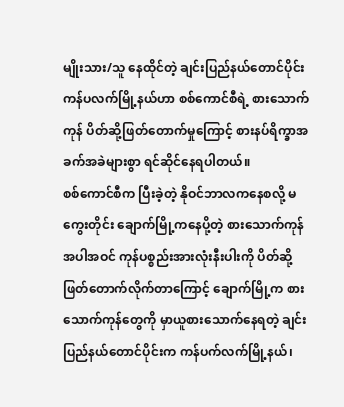မျိုးသား/သူ နေထိုင်တဲ့ ချင်းပြည်နယ်တောင်ပိုင်း ကန်ပလက်မြို့နယ်ဟာ စစ်ကောင်စီရဲ့ စားသောက်ကုန် ပိတ်ဆို့ဖြတ်တောက်မှုကြောင့် စားနပ်ရိက္ခာအခက်အခဲများစွာ ရင်ဆိုင်နေရပါတယ်။
စစ်ကောင်စီက ပြီးခဲ့တဲ့ နိုဝင်ဘာလကနေစလို့ မကွေးတိုင်း ချောက်မြို့ကနေပို့တဲ့ စားသောက်ကုန်အပါအဝင် ကုန်ပစ္စည်းအားလုံးနီးပါးကို ပိတ်ဆို့ဖြတ်တောက်လိုက်တာကြောင့် ချောက်မြို့က စားသောက်ကုန်တွေကို မှာယူစားသောက်နေရတဲ့ ချင်းပြည်နယ်တောင်ပိုင်းက ကန်ပက်လက်မြို့နယ်၊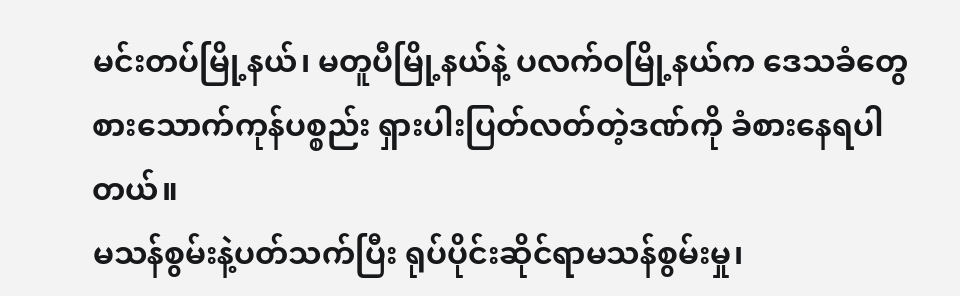မင်းတပ်မြို့နယ်၊ မတူပီမြို့နယ်နဲ့ ပလက်ဝမြို့နယ်က ဒေသခံတွေ စားသောက်ကုန်ပစ္စည်း ရှားပါးပြတ်လတ်တဲ့ဒဏ်ကို ခံစားနေရပါတယ်။
မသန်စွမ်းနဲ့ပတ်သက်ပြီး ရုပ်ပိုင်းဆိုင်ရာမသန်စွမ်းမှု၊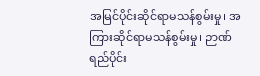အမြင်ပိုင်းဆိုင်ရာမသန်စွမ်းမှု၊ အကြားဆိုင်ရာမသန်စွမ်းမှု၊ ဉာဏ်ရည်ပိုင်း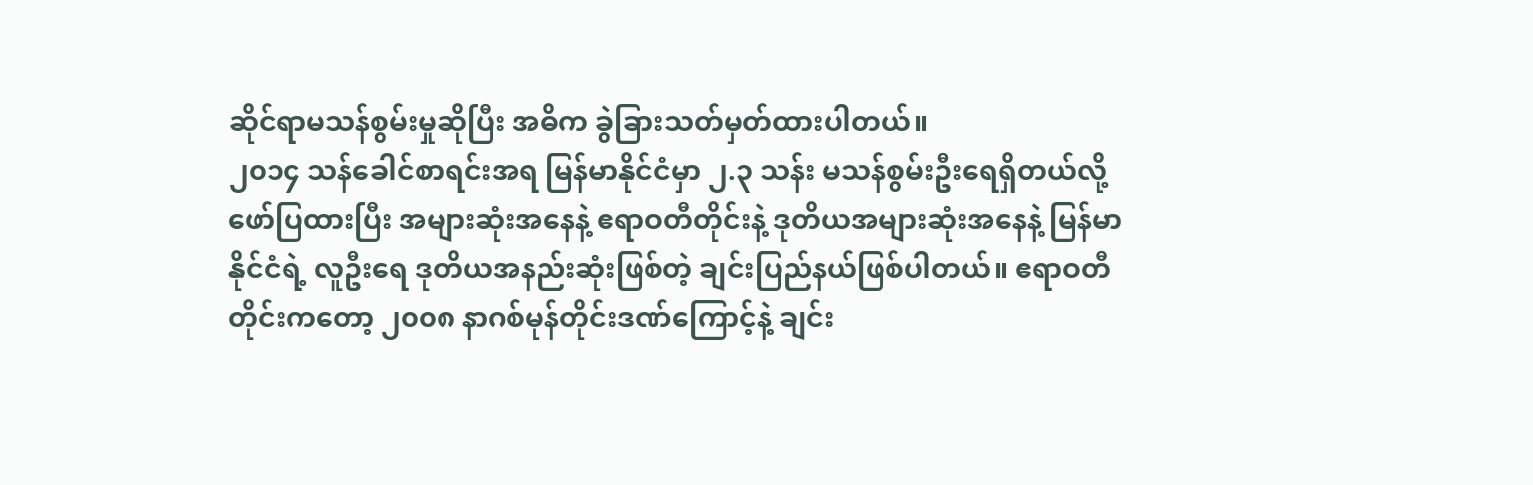ဆိုင်ရာမသန်စွမ်းမှုဆိုပြီး အဓိက ခွဲခြားသတ်မှတ်ထားပါတယ်။
၂၀၁၄ သန်ခေါင်စာရင်းအရ မြန်မာနိုင်ငံမှာ ၂.၃ သန်း မသန်စွမ်းဦးရေရှိတယ်လို့ ဖော်ပြထားပြီး အများဆုံးအနေနဲ့ ဧရာဝတီတိုင်းနဲ့ ဒုတိယအများဆုံးအနေနဲ့ မြန်မာနိုင်ငံရဲ့ လူဦးရေ ဒုတိယအနည်းဆုံးဖြစ်တဲ့ ချင်းပြည်နယ်ဖြစ်ပါတယ်။ ဧရာဝတီတိုင်းကတော့ ၂၀၀၈ နာဂစ်မုန်တိုင်းဒဏ်ကြောင့်နဲ့ ချင်း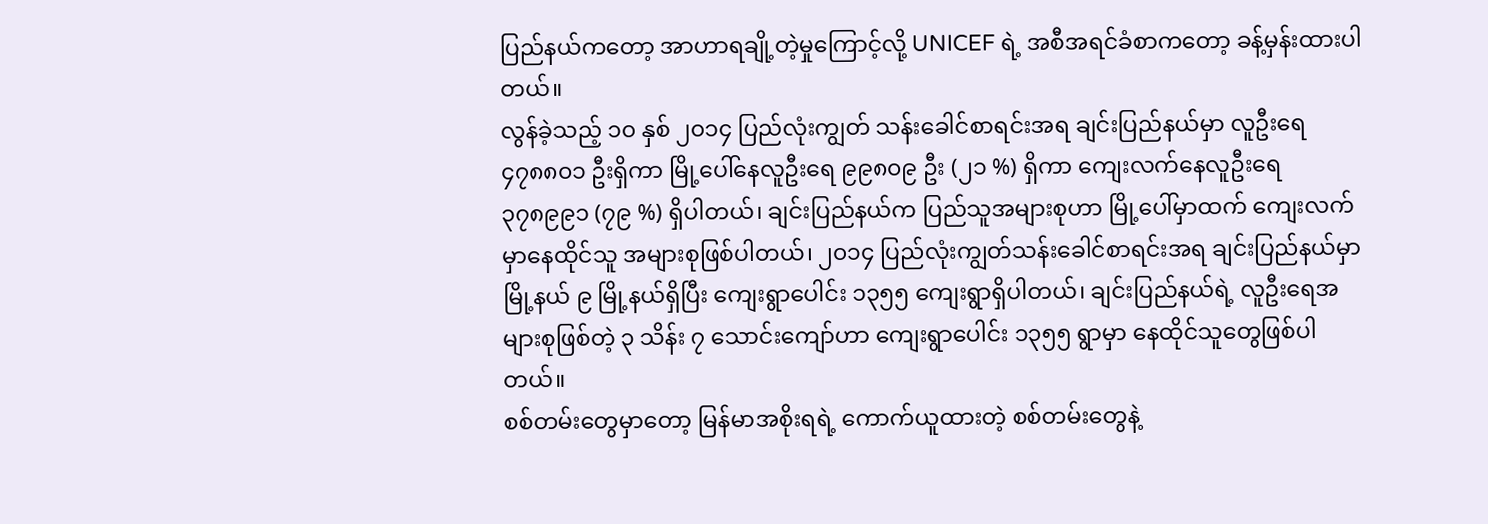ပြည်နယ်ကတော့ အာဟာရချို့တဲ့မှုကြောင့်လို့ UNICEF ရဲ့ အစီအရင်ခံစာကတော့ ခန့်မှန်းထားပါတယ်။
လွန်ခဲ့သည့် ၁၀ နှစ် ၂၀၁၄ ပြည်လုံးကျွတ် သန်းခေါင်စာရင်းအရ ချင်းပြည်နယ်မှာ လူဦးရေ ၄၇၈၈၀၁ ဦးရှိကာ မြို့ပေါ်နေလူဦးရေ ၉၉၈၀၉ ဦး (၂၁ %) ရှိကာ ကျေးလက်နေလူဦးရေ ၃၇၈၉၉၁ (၇၉ %) ရှိပါတယ်၊ ချင်းပြည်နယ်က ပြည်သူအများစုဟာ မြို့ပေါ်မှာထက် ကျေးလက်မှာနေထိုင်သူ အများစုဖြစ်ပါတယ်၊ ၂၀၁၄ ပြည်လုံးကျွတ်သန်းခေါင်စာရင်းအရ ချင်းပြည်နယ်မှာ မြို့နယ် ၉ မြို့နယ်ရှိပြီး ကျေးရွာပေါင်း ၁၃၅၅ ကျေးရွာရှိပါတယ်၊ ချင်းပြည်နယ်ရဲ့ လူဦးရေအများစုဖြစ်တဲ့ ၃ သိန်း ၇ သောင်းကျော်ဟာ ကျေးရွာပေါင်း ၁၃၅၅ ရွာမှာ နေထိုင်သူတွေဖြစ်ပါတယ်။
စစ်တမ်းတွေမှာတော့ မြန်မာအစိုးရရဲ့ ကောက်ယူထားတဲ့ စစ်တမ်းတွေနဲ့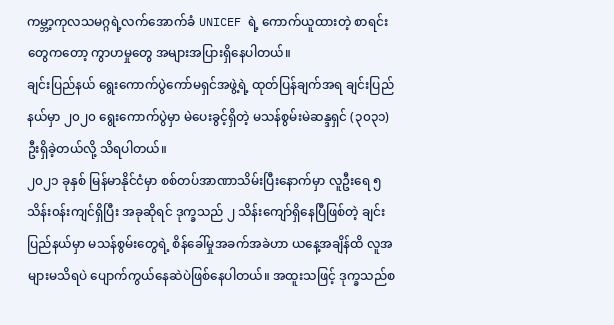ကမ္ဘာ့ကုလသမဂ္ဂရဲ့လက်အောက်ခံ UNICEF ရဲ့ ကောက်ယူထားတဲ့ စာရင်းတွေကတော့ ကွာဟမှုတွေ အများအပြားရှိနေပါတယ်။
ချင်းပြည်နယ် ရွေးကောက်ပွဲကော်မရှင်အဖွဲ့ရဲ့ ထုတ်ပြန်ချက်အရ ချင်းပြည်နယ်မှာ ၂၀၂၀ ရွေးကောက်ပွဲမှာ မဲပေးခွင့်ရှိတဲ့ မသန်စွမ်းမဲဆန္ဒရှင် (၃၀၃၁) ဦးရှိခဲ့တယ်လို့ သိရပါတယ်။
၂၀၂၁ ခုနှစ် မြန်မာနိုင်ငံမှာ စစ်တပ်အာဏာသိမ်းပြီးနောက်မှာ လူဦးရေ ၅ သိန်း၀န်းကျင်ရှိပြီး အခုဆိုရင် ဒုက္ခသည် ၂ သိန်းကျော်ရှိနေပြီဖြစ်တဲ့ ချင်းပြည်နယ်မှာ မသန်စွမ်းတွေရဲ့ စိန်ခေါ်မှုအခက်အခဲဟာ ယနေ့အချိန်ထိ လူအများမသိရပဲ ပျောက်ကွယ်နေဆဲပဲဖြစ်နေပါတယ်။ အထူးသဖြင့် ဒုက္ခသည်စ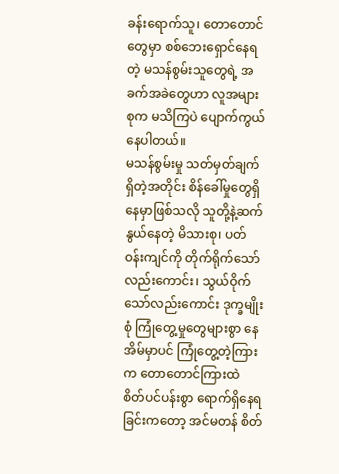ခန်းရောက်သူ၊ တောတောင်တွေမှာ စစ်ဘေးရှောင်နေရတဲ့ မသန်စွမ်းသူတွေရဲ့ အခက်အခဲတွေဟာ လူအများစုက မသိကြပဲ ပျောက်ကွယ်နေပါတယ်။
မသန်စွမ်းမှု သတ်မှတ်ချက်ရှိတဲ့အတိုင်း စိန်ခေါ်မှုတွေရှိနေမှာဖြစ်သလို သူတို့နဲ့ဆက်နွယ်နေတဲ့ မိသားစု၊ ပတ်ဝန်းကျင်ကို တိုက်ရိုက်သော်လည်းကောင်း၊ သွယ်ဝိုက်သော်လည်းကောင်း ဒုက္ခမျိုးစုံ ကြုံတွေ့မှုတွေများစွာ နေအိမ်မှာပင် ကြုံတွေ့တဲ့ကြားက တောတောင်ကြားထဲ စိတ်ပင်ပန်းစွာ ရောက်ရှိနေရခြင်းကတော့ အင်မတန် စိတ်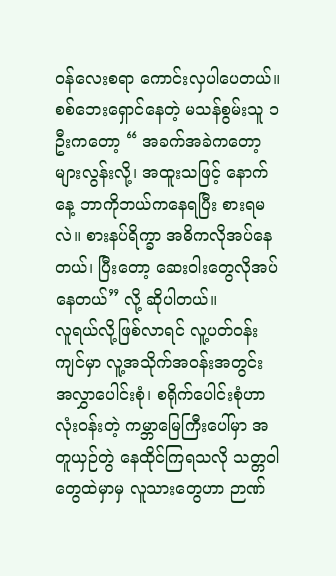ဝန်လေးစရာ ကောင်းလှပါပေတယ်။
စစ်ဘေးရှောင်နေတဲ့ မသန်စွမ်းသူ ၁ ဦးကတော့ “ အခက်အခဲကတော့ များလွန်းလို့၊ အထူးသဖြင့် နောက်နေ့ ဘာကိုဘယ်ကနေရပြီး စားရမလဲ။ စားနပ်ရိက္ခာ အဓိကလိုအပ်နေတယ်၊ ပြီးတော့ ဆေးဝါးတွေလိုအပ်နေတယ်” လို့ ဆိုပါတယ်။
လူရယ်လို့ဖြစ်လာရင် လူ့ပတ်ဝန်းကျင်မှာ လူ့အသိုက်အဝန်းအတွင်း အလွှာပေါင်းစုံ၊ စရိုက်ပေါင်းစုံဟာ လုံးဝန်းတဲ့ ကမ္ဘာမြေကြီးပေါ်မှာ အတူယှဉ်တွဲ နေထိုင်ကြရသလို သတ္တဝါတွေထဲမှာမှ လူသားတွေဟာ ဉာဏ်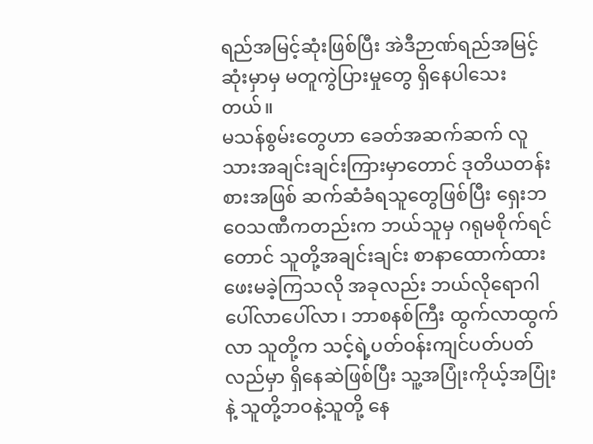ရည်အမြင့်ဆုံးဖြစ်ပြီး အဲဒီဉာဏ်ရည်အမြင့်ဆုံးမှာမှ မတူကွဲပြားမှုတွေ ရှိနေပါသေးတယ်။
မသန်စွမ်းတွေဟာ ခေတ်အဆက်ဆက် လူသားအချင်းချင်းကြားမှာတောင် ဒုတိယတန်းစားအဖြစ် ဆက်ဆံခံရသူတွေဖြစ်ပြီး ရှေးဘဝေသဏီကတည်းက ဘယ်သူမှ ဂရုမစိုက်ရင်တောင် သူတို့အချင်းချင်း စာနာထောက်ထားဖေးမခဲ့ကြသလို အခုလည်း ဘယ်လိုရောဂါ ပေါ်လာပေါ်လာ၊ ဘာစနစ်ကြီး ထွက်လာထွက်လာ သူတို့က သင့်ရဲ့ပတ်ဝန်းကျင်ပတ်ပတ်လည်မှာ ရှိနေဆဲဖြစ်ပြီး သူ့အပြုံးကိုယ့်အပြုံးနဲ့ သူတို့ဘဝနဲ့သူတို့ နေ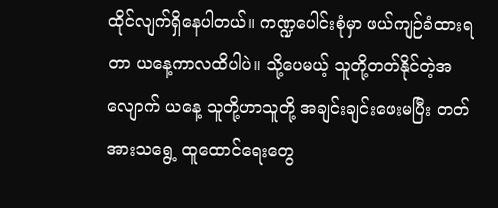ထိုင်လျက်ရှိနေပါတယ်။ ကဏ္ဍပေါင်းစုံမှာ ဖယ်ကျဉ်ခံထားရတာ ယနေ့ကာလထိပါပဲ။ သို့ပေမယ့် သူတို့တတ်နိုင်တဲ့အလျောက် ယနေ့ သူတို့ဟာသူတို့ အချင်းချင်းဖေးမပြီး တတ်အားသရွေ့ ထူထောင်ရေးတွေ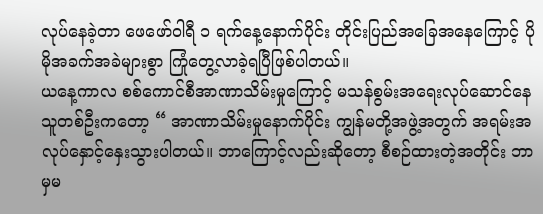လုပ်နေခဲ့တာ ဖေဖော်ဝါရီ ၁ ရက်နေ့နောက်ပိုင်း တိုင်းပြည်အခြေအနေကြောင့် ပိုမိုအခက်အခဲများစွာ ကြုံတွေ့လာခဲ့ရပြီဖြစ်ပါတယ်။
ယနေ့ကာလ စစ်ကောင်စီအာဏာသိမ်းမှုကြောင့် မသန်စွမ်းအရေးလုပ်ဆောင်နေသူတစ်ဦးကတော့ “ အာဏာသိမ်းမှုနောက်ပိုင်း ကျွန်မတို့အဖွဲ့အတွက် အရမ်းအလုပ်နှောင့်နှေးသွားပါတယ်။ ဘာကြောင့်လည်းဆိုတော့ စီစဉ်ထားတဲ့အတိုင်း ဘာမှမ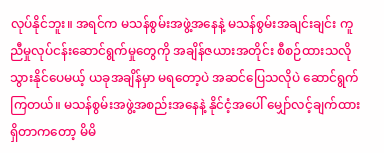လုပ်နိုင်ဘူး။ အရင်က မသန်စွမ်းအဖွဲ့အနေနဲ့ မသန်စွမ်းအချင်းချင်း ကူညီမှုလုပ်ငန်းဆောင်ရွက်မှုတွေကို အချိန်ဇယားအတိုင်း စီစဉ်ထားသလိုသွားနိုင်ပေမယ့် ယခုအချိန်မှာ မရတော့ပဲ အဆင်ပြေသလိုပဲ ဆောင်ရွက်ကြတယ်။ မသန်စွမ်းအဖွဲ့အစည်းအနေနဲ့ နိုင်ငံ့အပေါ် မျှော်လင့်ချက်ထားရှိတာကတော့ မိမိ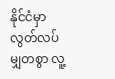နိုင်ငံမှာ လွတ်လပ်မျှတစွာ လူ့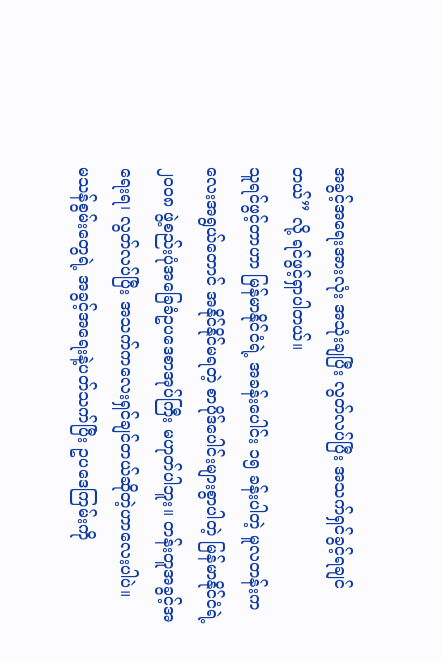အခွင့်အရေးအားလုံး အသုံးချပြီး လွတ်လပ်ပြီး အသက်ရှင်ခွင့်ရချင်တယ်” လို့ ရင်ဖွင့်ရှာပါတယ်။
သူရင်ဖွင့်တာဟာ မြန်မာနိုင်ငံရဲ့ အခန်းပေါင်း ၁၅ ခန်းပါတဲ့ မူလတန်းကလေးအရွယ်တောင် အနိုင်နိုင်မရတဲ့ စာပိုဒ်ပေါင်းများစွာပါတဲ့ မြန်မာနိုင်ငံရဲ့ ၂၀၀၈ ဖွဲ့စည်းပုံအခြေခံဥပဒေစာအုပ်ကြီး မဟုတ်ပါဘူး။ တန်းတူအခွင့်အရေးရ၊ လွတ်လပ်ပြီး အသက်ကလေးရှင်ချင်တယ်ဆိုတဲ့ဟာလေးပါပဲ။
မသန်စွမ်းတွေရဲ့ အခွင့်အရေးနဲ့ပတ်သက်ပြီး ဥပဒေကြမ်းကို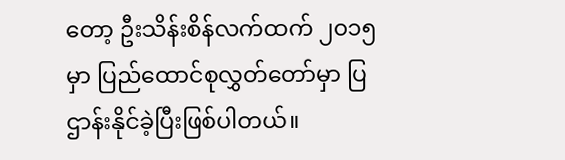တော့ ဦးသိန်းစိန်လက်ထက် ၂၀၁၅ မှာ ပြည်ထောင်စုလွှတ်တော်မှာ ပြဌာန်းနိုင်ခဲ့ပြီးဖြစ်ပါတယ်။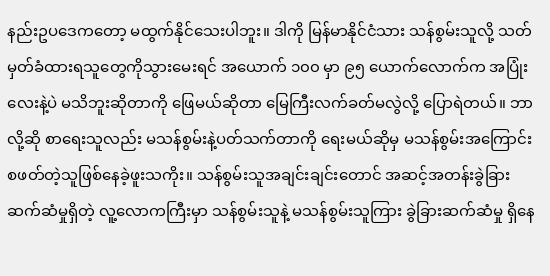နည်းဥပဒေကတော့ မထွက်နိုင်သေးပါဘူး။ ဒါကို မြန်မာနိုင်ငံသား သန်စွမ်းသူလို့ သတ်မှတ်ခံထားရသူတွေကိုသွားမေးရင် အယောက် ၁၀၀ မှာ ၉၅ ယောက်လောက်က အပြုံးလေးနဲ့ပဲ မသိဘူးဆိုတာကို ဖြေမယ်ဆိုတာ မြေကြီးလက်ခတ်မလွဲလို့ ပြောရဲတယ်။ ဘာလို့ဆို စာရေးသူလည်း မသန်စွမ်းနဲ့ပတ်သက်တာကို ရေးမယ်ဆိုမှ မသန်စွမ်းအကြောင်း စဖတ်တဲ့သူဖြစ်နေခဲ့ဖူးသကိုး။ သန်စွမ်းသူအချင်းချင်းတောင် အဆင့်အတန်းခွဲခြားဆက်ဆံမှုရှိတဲ့ လူ့လောကကြီးမှာ သန်စွမ်းသူနဲ့ မသန်စွမ်းသူကြား ခွဲခြားဆက်ဆံမှု ရှိနေ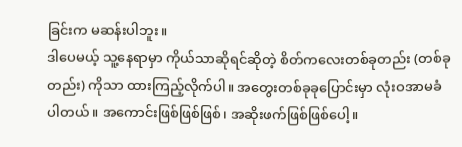ခြင်းက မဆန်းပါဘူး။
ဒါပေမယ့် သူ့နေရာမှာ ကိုယ်သာဆိုရင်ဆိုတဲ့ စိတ်ကလေးတစ်ခုတည်း (တစ်ခုတည်း) ကိုသာ ထားကြည့်လိုက်ပါ။ အတွေးတစ်ခုခုပြောင်းမှာ လုံးဝအာမခံပါတယ်။ အကောင်းဖြစ်ဖြစ်ဖြစ်၊ အဆိုးဖက်ဖြစ်ဖြစ်ပေါ့။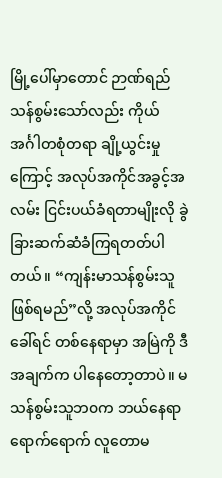မြို့ပေါ်မှာတောင် ဉာဏ်ရည်သန်စွမ်းသော်လည်း ကိုယ်အင်္ဂါတစုံတရာ ချို့ယွင်းမှုကြောင့် အလုပ်အကိုင်အခွင့်အလမ်း ငြင်းပယ်ခံရတာမျိုးလို ခွဲခြားဆက်ဆံခံကြရတတ်ပါတယ်။ “ကျန်းမာသန်စွမ်းသူဖြစ်ရမည်”လို့ အလုပ်အကိုင်ခေါ်ရင် တစ်နေရာမှာ အမြဲကို ဒီအချက်က ပါနေတော့တာပဲ။ မသန်စွမ်းသူဘ၀က ဘယ်နေရာရောက်ရောက် လူတောမ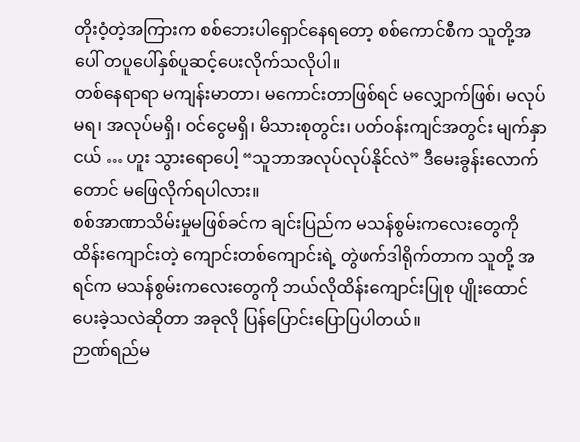တိုးဝံ့တဲ့အကြားက စစ်ဘေးပါရှောင်နေရတော့ စစ်ကောင်စီက သူတို့အပေါ် တပူပေါ်နှစ်ပူဆင့်ပေးလိုက်သလိုပါ။
တစ်နေရာရာ မကျန်းမာတာ၊ မကောင်းတာဖြစ်ရင် မလျှောက်ဖြစ်၊ မလုပ်မရ၊ အလုပ်မရှိ၊ ဝင်ငွေမရှိ၊ မိသားစုတွင်း၊ ပတ်ဝန်းကျင်အတွင်း မျက်နှာငယ် … ဟူး သွားရောပေါ့ “သူဘာအလုပ်လုပ်နိုင်လဲ” ဒီမေးခွန်းလောက်တောင် မဖြေလိုက်ရပါလား။
စစ်အာဏာသိမ်းမှုမဖြစ်ခင်က ချင်းပြည်က မသန်စွမ်းကလေးတွေကို ထိန်းကျောင်းတဲ့ ကျောင်းတစ်ကျောင်းရဲ့ တွဲဖက်ဒါရိုက်တာက သူတို့ အရင်က မသန်စွမ်းကလေးတွေကို ဘယ်လိုထိန်းကျောင်းပြုစု ပျိုးထောင်ပေးခဲ့သလဲဆိုတာ အခုလို ပြန်ပြောင်းပြောပြပါတယ်။
ဉာဏ်ရည်မ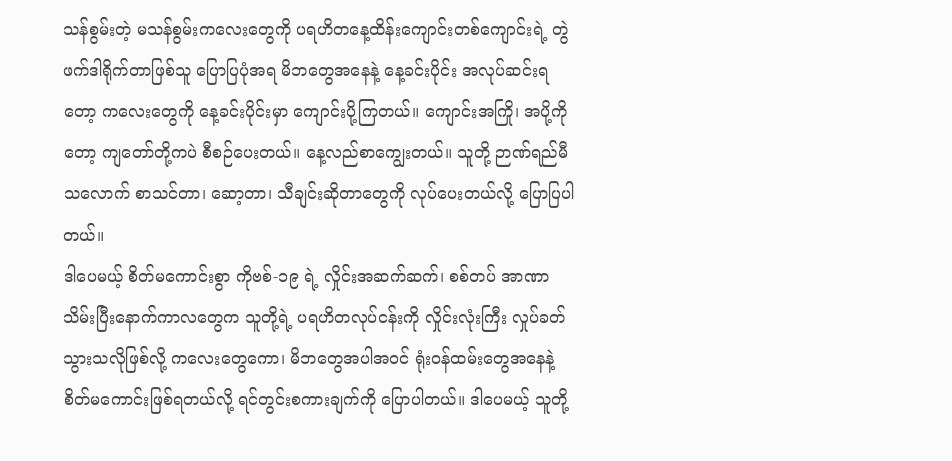သန်စွမ်းတဲ့ မသန်စွမ်းကလေးတွေကို ပရဟိတနေ့ထိန်းကျောင်းတစ်ကျောင်းရဲ့ တွဲဖက်ဒါရိုက်တာဖြစ်သူ ပြောပြပုံအရ မိဘတွေအနေနဲ့ နေ့ခင်းပိုင်း အလုပ်ဆင်းရတော့ ကလေးတွေကို နေ့ခင်းပိုင်းမှာ ကျောင်းပို့ကြတယ်။ ကျောင်းအကြို၊ အပို့ကိုတော့ ကျတော်တို့ကပဲ စီစဉ်ပေးတယ်။ နေ့လည်စာကျွေးတယ်။ သူတို့ ဉာဏ်ရည်မီသလောက် စာသင်တာ၊ ဆော့တာ၊ သီချင်းဆိုတာတွေကို လုပ်ပေးတယ်လို့ ပြောပြပါတယ်။
ဒါပေမယ့် စိတ်မကောင်းစွာ ကိုဗစ်-၁၉ ရဲ့ လှိုင်းအဆက်ဆက်၊ စစ်တပ် အာဏာသိမ်းပြီးနောက်ကာလတွေက သူတို့ရဲ့ ပရဟိတလုပ်ငန်းကို လှိုင်းလုံးကြီး လှုပ်ခတ်သွားသလိုဖြစ်လို့ ကလေးတွေကော၊ မိဘတွေအပါအဝင် ရုံးဝန်ထမ်းတွေအနေနဲ့ စိတ်မကောင်းဖြစ်ရတယ်လို့ ရင်တွင်းစကားချက်ကို ပြောပါတယ်။ ဒါပေမယ့် သူတို့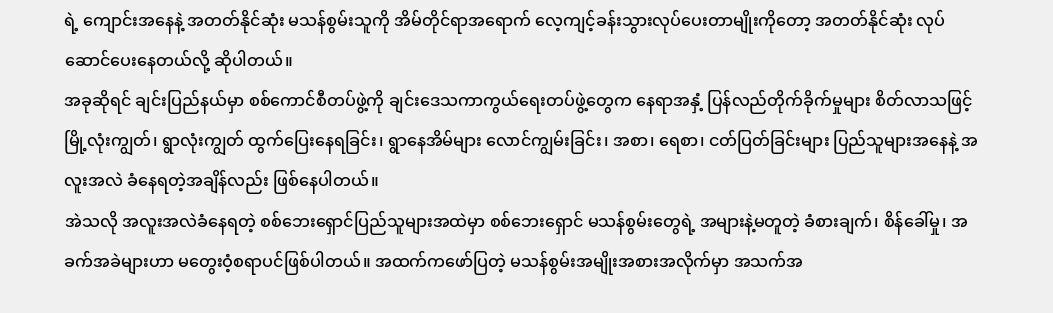ရဲ့ ကျောင်းအနေနဲ့ အတတ်နိုင်ဆုံး မသန်စွမ်းသူကို အိမ်တိုင်ရာအရောက် လေ့ကျင့်ခန်းသွားလုပ်ပေးတာမျိုးကိုတော့ အတတ်နိုင်ဆုံး လုပ်ဆောင်ပေးနေတယ်လို့ ဆိုပါတယ်။
အခုဆိုရင် ချင်းပြည်နယ်မှာ စစ်ကောင်စီတပ်ဖွဲ့ကို ချင်းဒေသကာကွယ်ရေးတပ်ဖွဲ့တွေက နေရာအနှံ့ ပြန်လည်တိုက်ခိုက်မှုများ စိတ်လာသဖြင့် မြို့လုံးကျွတ်၊ ရွာလုံးကျွတ် ထွက်ပြေးနေရခြင်း၊ ရွာနေအိမ်များ လောင်ကျွမ်းခြင်း၊ အစာ၊ ရေစာ၊ ငတ်ပြတ်ခြင်းများ ပြည်သူများအနေနဲ့ အလူးအလဲ ခံနေရတဲ့အချိန်လည်း ဖြစ်နေပါတယ်။
အဲသလို အလူးအလဲခံနေရတဲ့ စစ်ဘေးရှောင်ပြည်သူများအထဲမှာ စစ်ဘေးရှောင် မသန်စွမ်းတွေရဲ့ အများနဲ့မတူတဲ့ ခံစားချက်၊ စိန်ခေါ်မှု၊ အခက်အခဲများဟာ မတွေးဝံ့စရာပင်ဖြစ်ပါတယ်။ အထက်ကဖော်ပြတဲ့ မသန်စွမ်းအမျိုးအစားအလိုက်မှာ အသက်အ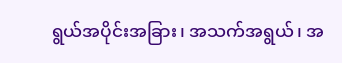ရွယ်အပိုင်းအခြား၊ အသက်အရွယ်၊ အ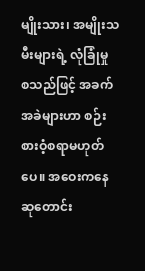မျိုးသား၊ အမျိုးသမီးများရဲ့ လုံခြုံမှု စသည်ဖြင့် အခက်အခဲများဟာ စဉ်းစားဝံ့စရာမဟုတ်ပေ။ အဝေးကနေ ဆုတောင်း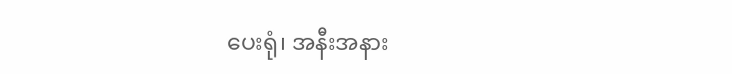ပေးရုံ၊ အနီးအနား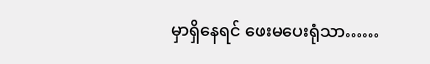မှာရှိနေရင် ဖေးမပေးရုံသာ……